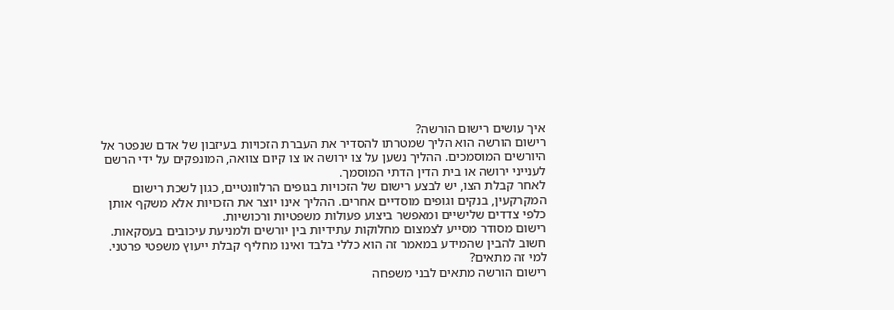איך עושים רישום הורשה?
רישום הורשה הוא הליך שמטרתו להסדיר את העברת הזכויות בעיזבון של אדם שנפטר אל היורשים המוסמכים. ההליך נשען על צו ירושה או צו קיום צוואה, המונפקים על ידי הרשם לענייני ירושה או בית הדין הדתי המוסמך.
לאחר קבלת הצו, יש לבצע רישום של הזכויות בגופים הרלוונטיים, כגון לשכת רישום המקרקעין, בנקים וגופים מוסדיים אחרים. ההליך אינו יוצר את הזכויות אלא משקף אותן כלפי צדדים שלישיים ומאפשר ביצוע פעולות משפטיות ורכושיות.
רישום מסודר מסייע לצמצום מחלוקות עתידיות בין יורשים ולמניעת עיכובים בעסקאות. חשוב להבין שהמידע במאמר זה הוא כללי בלבד ואינו מחליף קבלת ייעוץ משפטי פרטני.
למי זה מתאים?
רישום הורשה מתאים לבני משפחה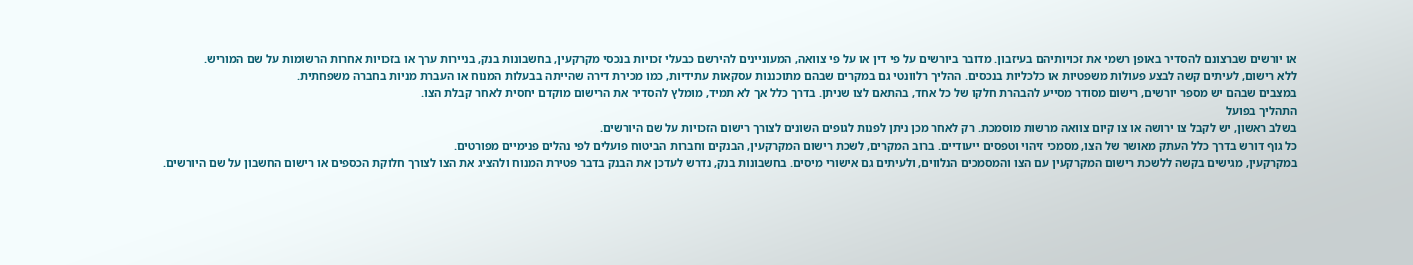או יורשים שברצונם להסדיר באופן רשמי את זכויותיהם בעיזבון. מדובר ביורשים על פי דין או על פי צוואה, המעוניינים להירשם כבעלי זכויות בנכסי מקרקעין, בחשבונות בנק, בניירות ערך או בזכויות אחרות הרשומות על שם המוריש.
ללא רישום, לעיתים קשה לבצע פעולות משפטיות או כלכליות בנכסים. ההליך רלוונטי גם במקרים שבהם מתוכננות עסקאות עתידיות, כמו מכירת דירה שהייתה בבעלות המנוח או העברת מניות בחברה משפחתית.
במצבים שבהם יש מספר יורשים, רישום מסודר מסייע להבהרת חלקו של כל אחד, בהתאם לצו שניתן. בדרך כלל אך לא תמיד, מומלץ להסדיר את הרישום מוקדם יחסית לאחר קבלת הצו.
התהליך בפועל
בשלב ראשון, יש לקבל צו ירושה או צו קיום צוואה מרשות מוסמכת. רק לאחר מכן ניתן לפנות לגופים השונים לצורך רישום הזכויות על שם היורשים.
כל גוף דורש בדרך כלל העתק מאושר של הצו, מסמכי זיהוי וטפסים ייעודיים. ברוב המקרים, לשכת רישום המקרקעין, הבנקים וחברות הביטוח פועלים לפי נהלים פנימיים מפורטים.
במקרקעין, מגישים בקשה ללשכת רישום המקרקעין עם הצו והמסמכים הנלווים, ולעיתים גם אישורי מיסים. בחשבונות בנק, נדרש לעדכן את הבנק בדבר פטירת המנוח ולהציג את הצו לצורך חלוקת הכספים או רישום החשבון על שם היורשים.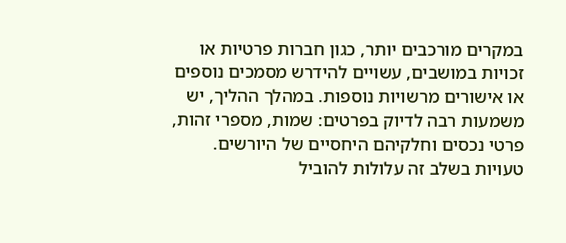במקרים מורכבים יותר, כגון חברות פרטיות או זכויות במושבים, עשויים להידרש מסמכים נוספים או אישורים מרשויות נוספות. במהלך ההליך, יש משמעות רבה לדיוק בפרטים: שמות, מספרי זהות, פרטי נכסים וחלקיהם היחסיים של היורשים.
טעויות בשלב זה עלולות להוביל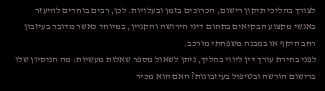לצורך בהליכי תיקון רישום, הכרוכים בזמן ובעלויות. לכן, רבים בוחרים להיעזר באנשי מקצוע הבקיאים בתחום דיני הירושה והקניין, במיוחד כאשר מדובר בעיזבון רחב היקף או במבנה משפחתי מורכב.
לפני בחירת עורך דין ליווי בהליך, ניתן לשאול מספר שאלות מעשיות: מה הניסיון שלו ברישום הורשה ובטיפול בעיזבונות? האם הוא מכיר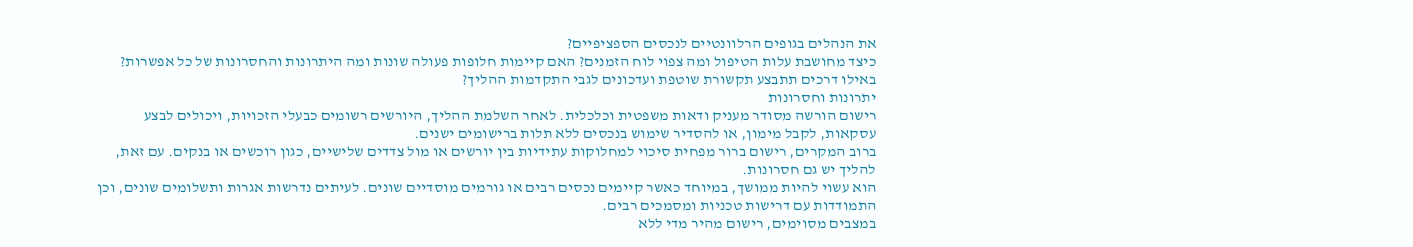את הנהלים בגופים הרלוונטיים לנכסים הספציפיים?
כיצד מחושבת עלות הטיפול ומה צפוי לוח הזמנים? האם קיימות חלופות פעולה שונות ומה היתרונות והחסרונות של כל אפשרות? באילו דרכים תתבצע תקשורת שוטפת ועדכונים לגבי התקדמות ההליך?
יתרונות וחסרונות
רישום הורשה מסודר מעניק ודאות משפטית וכלכלית. לאחר השלמת ההליך, היורשים רשומים כבעלי הזכויות, ויכולים לבצע עסקאות, לקבל מימון, או להסדיר שימוש בנכסים ללא תלות ברישומים ישנים.
ברוב המקרים, רישום ברור מפחית סיכוי למחלוקות עתידיות בין יורשים או מול צדדים שלישיים, כגון רוכשים או בנקים. עם זאת, להליך יש גם חסרונות.
הוא עשוי להיות ממושך, במיוחד כאשר קיימים נכסים רבים או גורמים מוסדיים שונים. לעיתים נדרשות אגרות ותשלומים שונים, וכן התמודדות עם דרישות טכניות ומסמכים רבים.
במצבים מסוימים, רישום מהיר מדי ללא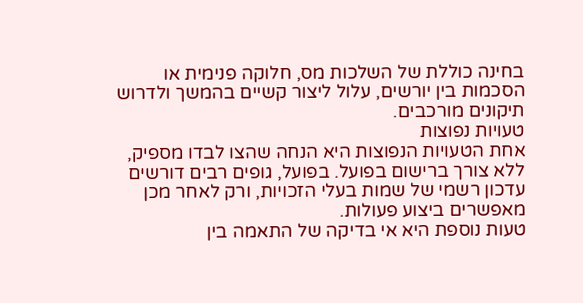בחינה כוללת של השלכות מס, חלוקה פנימית או הסכמות בין יורשים, עלול ליצור קשיים בהמשך ולדרוש תיקונים מורכבים.
טעויות נפוצות
אחת הטעויות הנפוצות היא הנחה שהצו לבדו מספיק, ללא צורך ברישום בפועל. בפועל, גופים רבים דורשים עדכון רשמי של שמות בעלי הזכויות, ורק לאחר מכן מאפשרים ביצוע פעולות.
טעות נוספת היא אי בדיקה של התאמה בין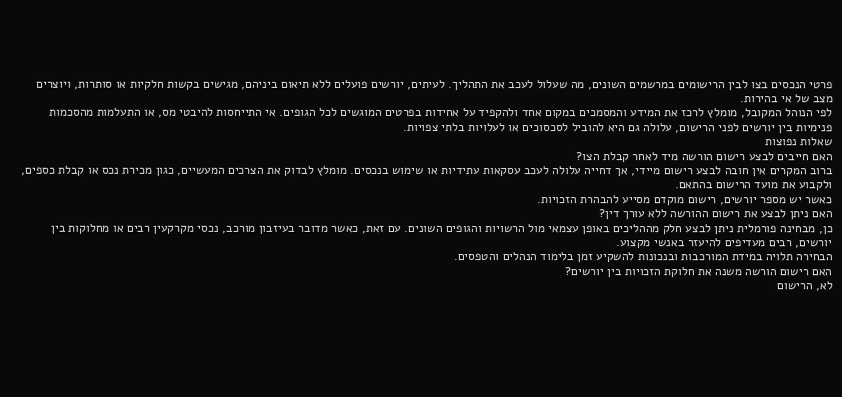פרטי הנכסים בצו לבין הרישומים במרשמים השונים, מה שעלול לעכב את התהליך. לעיתים, יורשים פועלים ללא תיאום ביניהם, מגישים בקשות חלקיות או סותרות, ויוצרים מצב של אי בהירות.
לפי הנוהל המקובל, מומלץ לרכז את המידע והמסמכים במקום אחד ולהקפיד על אחידות בפרטים המוגשים לכל הגופים. אי התייחסות להיבטי מס, או התעלמות מהסכמות פנימיות בין יורשים לפני הרישום, עלולה גם היא להוביל לסכסוכים או לעלויות בלתי צפויות.
שאלות נפוצות
האם חייבים לבצע רישום הורשה מיד לאחר קבלת הצו?
ברוב המקרים אין חובה לבצע רישום מיידי, אך דחייה עלולה לעכב עסקאות עתידיות או שימוש בנכסים. מומלץ לבדוק את הצרכים המעשיים, כגון מכירת נכס או קבלת כספים, ולקבוע את מועד הרישום בהתאם.
כאשר יש מספר יורשים, רישום מוקדם מסייע להבהרת הזכויות.
האם ניתן לבצע את רישום ההורשה ללא עורך דין?
כן, מבחינה פורמלית ניתן לבצע חלק מההליכים באופן עצמאי מול הרשויות והגופים השונים. עם זאת, כאשר מדובר בעיזבון מורכב, נכסי מקרקעין רבים או מחלוקות בין יורשים, רבים מעדיפים להיעזר באנשי מקצוע.
הבחירה תלויה במידת המורכבות ובנכונות להשקיע זמן בלימוד הנהלים והטפסים.
האם רישום הורשה משנה את חלוקת הזכויות בין יורשים?
לא, הרישום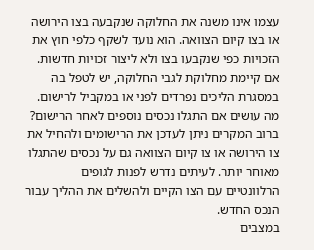עצמו אינו משנה את החלוקה שנקבעה בצו הירושה או בצו קיום הצוואה. הוא נועד לשקף כלפי חוץ את הזכויות כפי שנקבעו בצו ולא ליצור זכויות חדשות.
אם קיימת מחלוקת לגבי החלוקה, יש לטפל בה במסגרת הליכים נפרדים לפני או במקביל לרישום.
מה עושים אם התגלו נכסים נוספים לאחר הרישום?
ברוב המקרים ניתן לעדכן את הרישומים ולהחיל את צו הירושה או צו קיום הצוואה גם על נכסים שהתגלו מאוחר יותר. לעיתים נדרש לפנות לגופים הרלוונטיים עם הצו הקיים ולהשלים את ההליך עבור הנכס החדש.
במצבים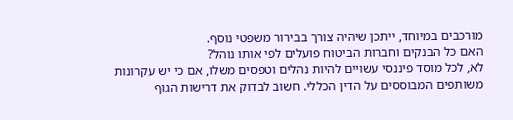מורכבים במיוחד, ייתכן שיהיה צורך בבירור משפטי נוסף.
האם כל הבנקים וחברות הביטוח פועלים לפי אותו נוהל?
לא, לכל מוסד פיננסי עשויים להיות נהלים וטפסים משלו, אם כי יש עקרונות משותפים המבוססים על הדין הכללי. חשוב לבדוק את דרישות הגוף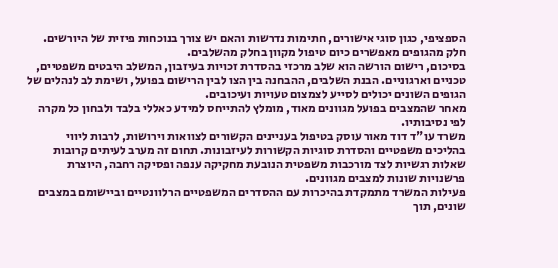הספציפי, כגון סוגי אישורים, חתימות נדרשות והאם יש צורך בנוכחות פיזית של היורשים.
חלק מהגופים מאפשרים כיום טיפול מקוון בחלק מהשלבים.
בסיכום, רישום הורשה הוא שלב מרכזי בהסדרת זכויות בעיזבון, המשלב היבטים משפטיים, טכניים וארגוניים. הבנת השלבים, ההבחנה בין הצו לבין הרישום בפועל, ושימת לב לנהלים של הגופים השונים יכולים לסייע לצמצום טעויות ועיכובים.
מאחר שהמצבים בפועל מגוונים מאוד, מומלץ להתייחס למידע כאללי בלבד ולבחון כל מקרה לפי נסיבותיו.
משרד עו"ד דוד מאור עוסק בטיפול בעניינים הקשורים לצוואות וירושות, לרבות ליווי בהליכים משפטיים והסדרת סוגיות הקשורות לעיזבונות. תחום זה מערב לעיתים קרובות שאלות רגשיות לצד מורכבות משפטית הנובעת מחקיקה ענפה ופסיקה רחבה, היוצרת פרשנויות שונות למצבים מגוונים.
פעילות המשרד מתמקדת בהיכרות עם ההסדרים המשפטיים הרלוונטיים וביישומם במצבים שונים, תוך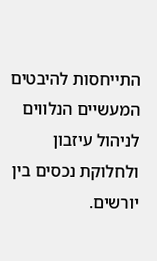התייחסות להיבטים המעשיים הנלווים לניהול עיזבון ולחלוקת נכסים בין יורשים.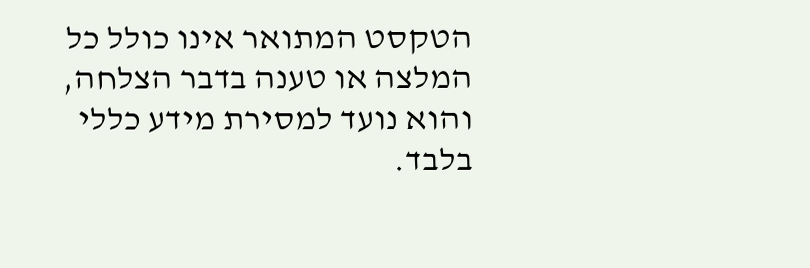הטקסט המתואר אינו כולל כל המלצה או טענה בדבר הצלחה, והוא נועד למסירת מידע כללי בלבד.